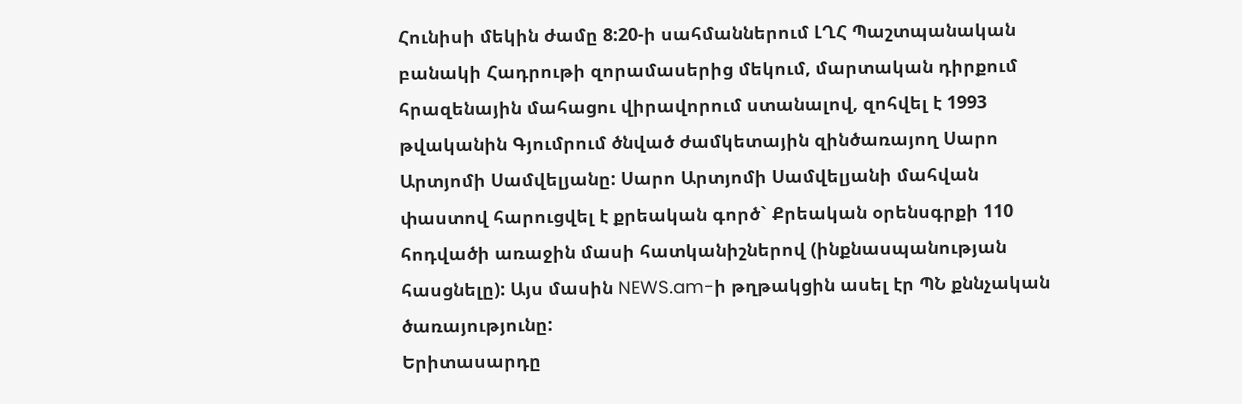Հունիսի մեկին ժամը 8:20-ի սահմաններում ԼՂՀ Պաշտպանական բանակի Հադրութի զորամասերից մեկում, մարտական դիրքում հրազենային մահացու վիրավորում ստանալով, զոհվել է 1993 թվականին Գյումրում ծնված ժամկետային զինծառայող Սարո Արտյոմի Սամվելյանը: Սարո Արտյոմի Սամվելյանի մահվան փաստով հարուցվել է քրեական գործ` Քրեական օրենսգրքի 110 հոդվածի առաջին մասի հատկանիշներով (ինքնասպանության հասցնելը): Այս մասին NEWS.am-ի թղթակցին ասել էր ՊՆ քննչական ծառայությունը:
Երիտասարդը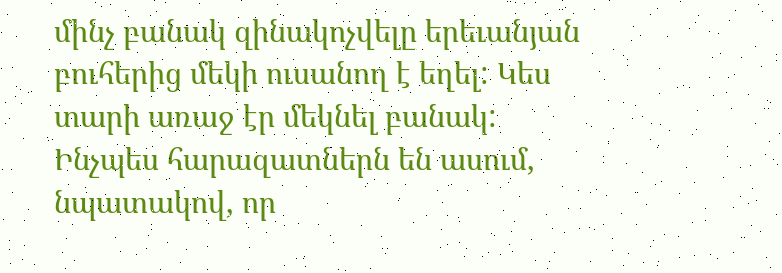մինչ բանակ զինակոչվելը երեւանյան բուհերից մեկի ուսանող է եղել: Կես տարի առաջ էր մեկնել բանակ: Ինչպես հարազատներն են ասում, նպատակով, որ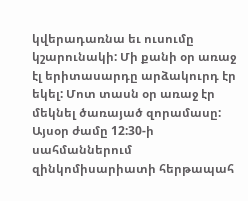կվերադառնա եւ ուսումը կշարունակի: Մի քանի օր առաջ էլ երիտասարդը արձակուրդ էր եկել: Մոտ տասն օր առաջ էր մեկնել ծառայած զորամասը:
Այսօր ժամը 12:30-ի սահմաններում զինկոմիսարիատի հերթապահ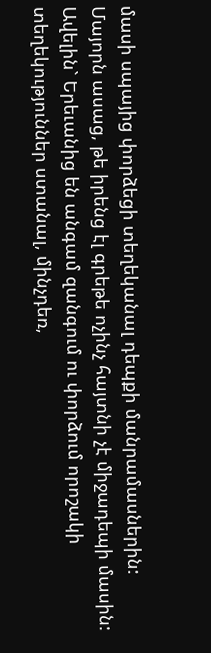մասի սպայից փորձեցի տեղեկանալ դեպքի մանրամասներին: Մայորն ասաց, թե իրենց էլ գրեթե ոչինչ հայտնի չէ միջադեպի մասին: Ավելին` Երեւանից են անգամ զանգում ու փորձում որոշակի տեղեկություններ ստանալ, մինչդեռ,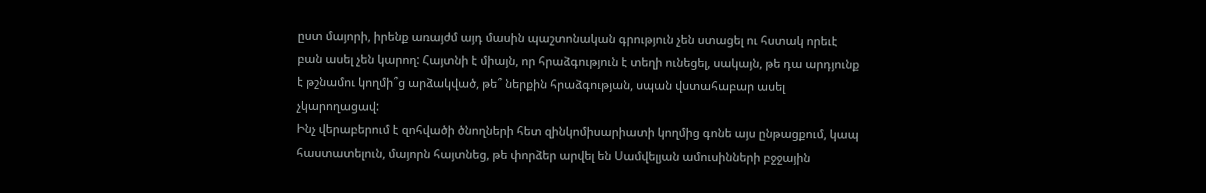ըստ մայորի, իրենք առայժմ այդ մասին պաշտոնական գրություն չեն ստացել ու հստակ որեւէ բան ասել չեն կարող: Հայտնի է միայն, որ հրաձգություն է տեղի ունեցել, սակայն, թե դա արդյունք է թշնամու կողմի՞ց արձակված, թե՞ ներքին հրաձգության, սպան վստահաբար ասել չկարողացավ:
Ինչ վերաբերում է զոհվածի ծնողների հետ զինկոմիսարիատի կողմից գոնե այս ընթացքում, կապ հաստատելուն, մայորն հայտնեց, թե փորձեր արվել են Սամվելյան ամուսինների բջջային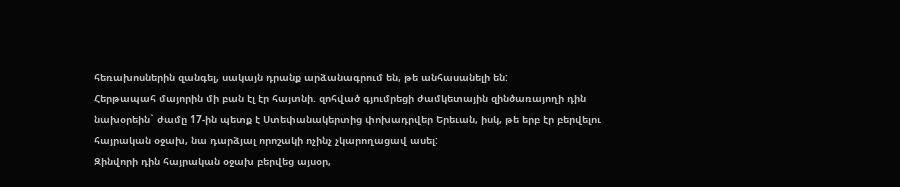հեռախոսներին զանգել, սակայն դրանք արձանագրում են, թե անհասանելի են:
Հերթապահ մայորին մի բան էլ էր հայտնի. զոհված գյումրեցի ժամկետային զինծառայողի դին նախօրեին` ժամը 17-ին պետք է Ստեփանակերտից փոխադրվեր Երեւան, իսկ, թե երբ էր բերվելու հայրական օջախ, նա դարձյալ որոշակի ոչինչ չկարողացավ ասել:
Զինվորի դին հայրական օջախ բերվեց այսօր,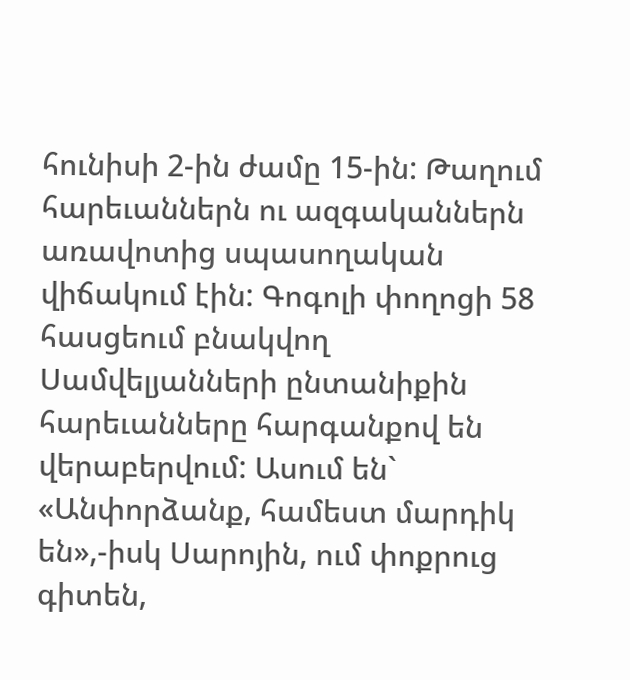հունիսի 2-ին ժամը 15-ին: Թաղում հարեւաններն ու ազգականներն առավոտից սպասողական վիճակում էին: Գոգոլի փողոցի 58 հասցեում բնակվող Սամվելյանների ընտանիքին հարեւանները հարգանքով են վերաբերվում: Ասում են` «Անփորձանք, համեստ մարդիկ են»,-իսկ Սարոյին, ում փոքրուց գիտեն,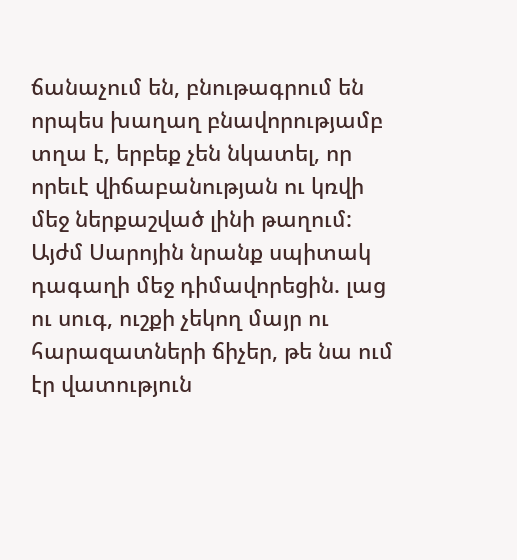ճանաչում են, բնութագրում են որպես խաղաղ բնավորությամբ տղա է, երբեք չեն նկատել, որ որեւէ վիճաբանության ու կռվի մեջ ներքաշված լինի թաղում:
Այժմ Սարոյին նրանք սպիտակ դագաղի մեջ դիմավորեցին. լաց ու սուգ, ուշքի չեկող մայր ու հարազատների ճիչեր, թե նա ում էր վատություն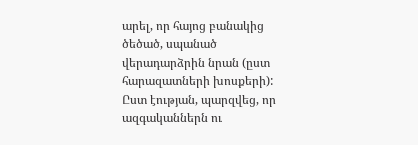արել, որ հայոց բանակից ծեծած, սպանած վերադարձրին նրան (ըստ հարազատների խոսքերի): Ըստ էության, պարզվեց, որ ազգականներն ու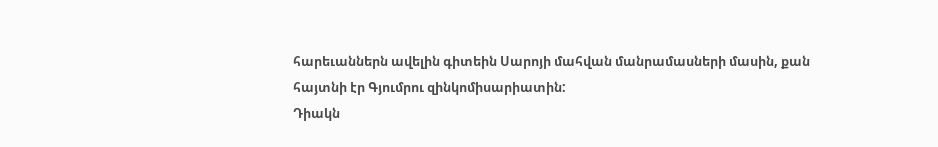հարեւաններն ավելին գիտեին Սարոյի մահվան մանրամասների մասին, քան հայտնի էր Գյումրու զինկոմիսարիատին:
Դիակն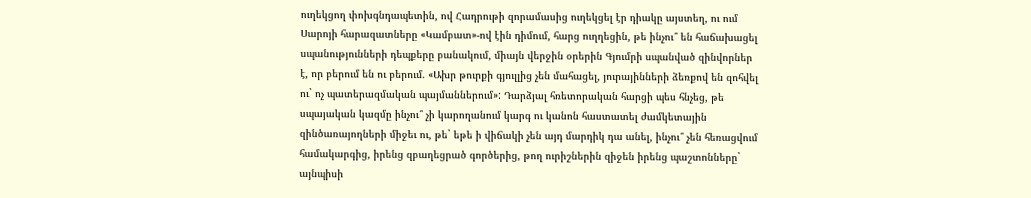ուղեկցող փոխգնդապետին, ով Հադրութի զորամասից ուղեկցել էր դիակը այստեղ, ու ում Սարոյի հարազատները «Կամբատ»-ով էին դիմում, հարց ուղղեցին, թե ինչու՞ են հաճախացել սպանությունների դեպքերը բանակում, միայն վերջին օրերին Գյումրի սպանված զինվորներ է, որ բերում են ու բերում. «Ախր թուրքի գյուլլից չեն մահացել, յուրայինների ձեռքով են զոհվել ու` ոչ պատերազմական պայմաններում»: Դարձյալ հռետորական հարցի պես հնչեց, թե սպայական կազմը ինչու՞ չի կարողանում կարգ ու կանոն հաստատել ժամկետային զինծառայողների միջեւ ու, թե` եթե ի վիճակի չեն այդ մարդիկ դա անել, ինչու՞ չեն հեռացվում համակարգից, իրենց զբաղեցրած գործերից, թող ուրիշներին զիջեն իրենց պաշտոնները` այնպիսի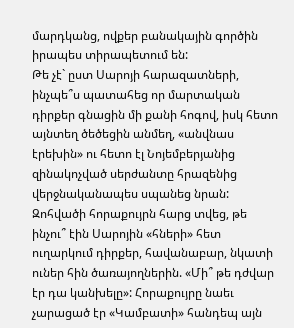մարդկանց, ովքեր բանակային գործին իրապես տիրապետում են:
Թե չէ` ըստ Սարոյի հարազատների, ինչպե՞ս պատահեց որ մարտական դիրքեր գնացին մի քանի հոգով, իսկ հետո այնտեղ ծեծեցին անմեղ, «անվնաս էրեխին» ու հետո էլ Նոյեմբերյանից զինակոչված սերժանտը հրազենից վերջնականապես սպանեց նրան: Զոհվածի հորաքույրն հարց տվեց, թե ինչու՞ էին Սարոյին «հների» հետ ուղարկում դիրքեր, հավանաբար, նկատի ուներ հին ծառայողներին. «Մի՞ թե դժվար էր դա կանխելը»: Հորաքույրը նաեւ չարացած էր «Կամբատի» հանդեպ այն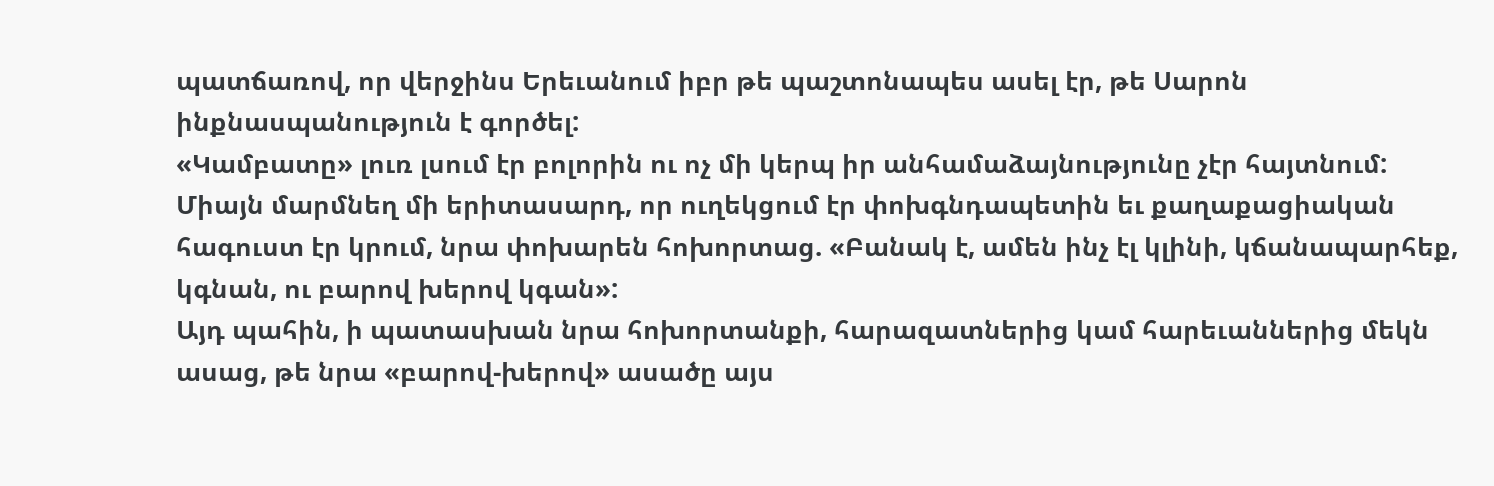պատճառով, որ վերջինս Երեւանում իբր թե պաշտոնապես ասել էր, թե Սարոն ինքնասպանություն է գործել:
«Կամբատը» լուռ լսում էր բոլորին ու ոչ մի կերպ իր անհամաձայնությունը չէր հայտնում: Միայն մարմնեղ մի երիտասարդ, որ ուղեկցում էր փոխգնդապետին եւ քաղաքացիական հագուստ էր կրում, նրա փոխարեն հոխորտաց. «Բանակ է, ամեն ինչ էլ կլինի, կճանապարհեք, կգնան, ու բարով խերով կգան»:
Այդ պահին, ի պատասխան նրա հոխորտանքի, հարազատներից կամ հարեւաններից մեկն ասաց, թե նրա «բարով-խերով» ասածը այս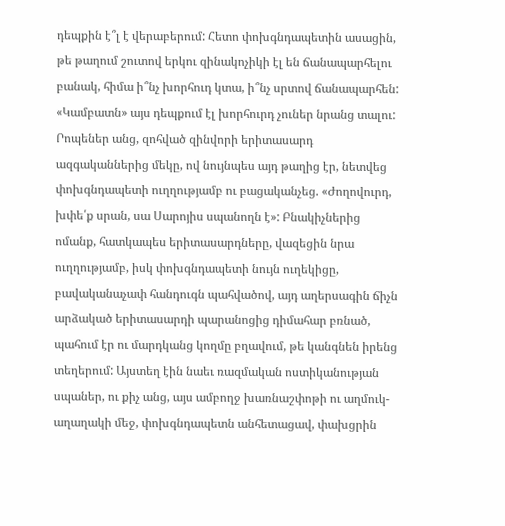դեպքին է՞լ է վերաբերում: Հետո փոխգնդապետին ասացին, թե թաղում շուտով երկու զինակոչիկի էլ են ճանապարհելու բանակ, հիմա ի՞նչ խորհուդ կտա, ի՞նչ սրտով ճանապարհեն: «Կամբատն» այս դեպքում էլ խորհուրդ չուներ նրանց տալու:
Րոպեներ անց, զոհված զինվորի երիտասարդ ազգականներից մեկը, ով նույնպես այդ թաղից էր, նետվեց փոխգնդապետի ուղղությամբ ու բացականչեց. «Ժողովուրդ, խփե՛ք սրան, սա Սարոյիս սպանողն է»: Բնակիչներից ոմանք, հատկապես երիտասարդները, վազեցին նրա ուղղությամբ, իսկ փոխգնդապետի նույն ուղեկիցը, բավականաչափ հանդուգն պահվածով, այդ աղերսագին ճիչն արձակած երիտասարդի պարանոցից դիմահար բռնած, պահում էր ու մարդկանց կողմը բղավում, թե կանգնեն իրենց տեղերում: Այստեղ էին նաեւ ռազմական ոստիկանության սպաներ, ու քիչ անց, այս ամբողջ խառնաշփոթի ու աղմուկ-աղաղակի մեջ, փոխգնդապետն անհետացավ, փախցրին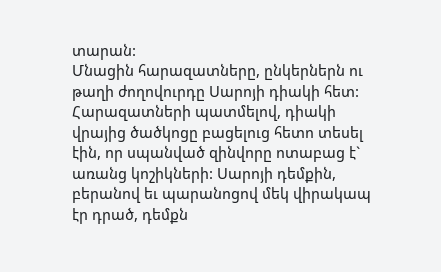տարան:
Մնացին հարազատները, ընկերներն ու թաղի ժողովուրդը Սարոյի դիակի հետ: Հարազատների պատմելով, դիակի վրայից ծածկոցը բացելուց հետո տեսել էին, որ սպանված զինվորը ոտաբաց է` առանց կոշիկների: Սարոյի դեմքին, բերանով եւ պարանոցով մեկ վիրակապ էր դրած, դեմքն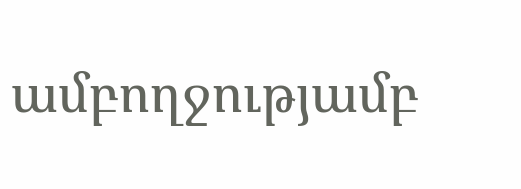ամբողջությամբ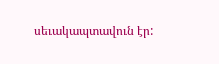սեւակապտավուն էր: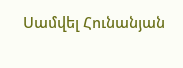Սամվել Հունանյան